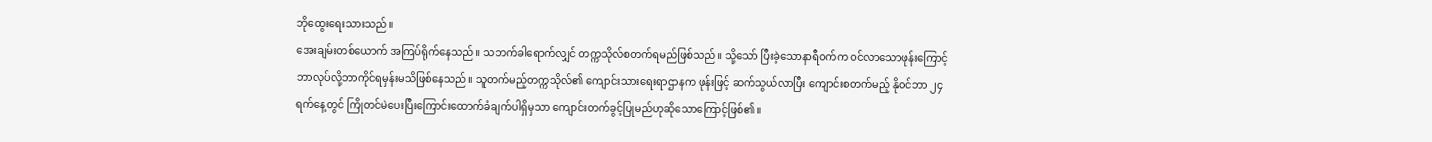ဘိုထွေးရေးသားသည်။
အေးချမ်းတစ်ယောက် အကြပ်ရိုက်နေသည်။ သဘက်ခါရောက်လျှင် တက္ကသိုလ်စတက်ရမည်ဖြစ်သည်။ သို့သော် ပြီးခဲ့သောနာရီ၀က်က ၀င်လာသောဖုန်းကြောင့် ဘာလုပ်လို့ဘာကိုင်ရမှန်းမသိဖြစ်နေသည်။ သူတက်မည့်တက္ကသိုလ်၏ ကျောင်းသားရေးရာဌာနက ဖုန်းဖြင့် ဆက်သွယ်လာပြီး ကျောင်းစတက်မည့် နို၀င်ဘာ ၂၄ ရက်နေ့တွင် ကြိုတင်မဲပေးပြီးကြောင်းထောက်ခံချက်ပါရှိမှသာ ကျောင်းတက်ခွင့်ပြုမည်ဟုဆိုသောကြောင့်ဖြစ်၏။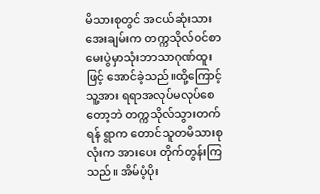မိသားစုတွင် အငယ်ဆုံးသား အေးချမ်းက တက္ကသိုလ်၀င်စာမေးပွဲမှာသုံးဘာသာဂုဏ်ထူးဖြင့် အောင်ခဲ့သည်။ထို့ကြောင့်သူ့အား ရရာအလုပ်မလုပ်စေတော့ဘဲ တက္ကသိုလ်သွားတက်ရန် ရွာက တောင်သူတမိသားစုလုံးက အားပေး တိုက်တွန်းကြသည်။ အိမ်ပံ့ပိုး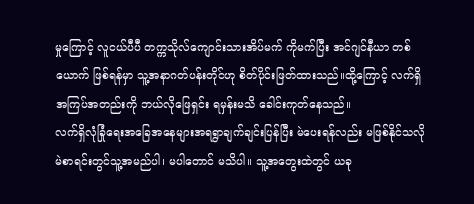မှုကြောင့် လူငယ်ပီပီ တက္ကသိုလ်ကျောင်းသားအိပ်မက် ကိုမက်ပြီး အင်ဂျင်နီယာ တစ်ယောက် ဖြစ်ရန်မှာ သူ့အနာဂတ်ပန်းတိုင်ဟု စိတ်ပိုင်းဖြတ်ထားသည်။ထို့ကြောင့် လက်ရှိအကြပ်အတည်းကို ဘယ်လိုဖြေရှင်း ရမှန်းမသိ ခေါင်းကုတ်နေသည်။
လက်ရှိလုံခြုံရေးအခြေအနေများအရရွာချက်ချင်းပြန်ပြီး မဲပေးရန်လည်း မဖြစ်နိုင်သလို မဲစာရင်းတွင်သူ့အမည်ပါ၊ မပါတောင် မသိပါ။ သူ့အတွေးထဲတွင် ယခု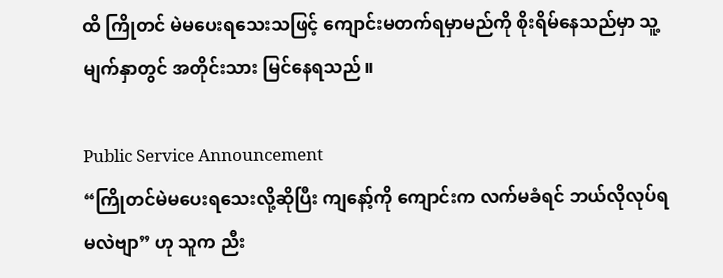ထိ ကြိုတင် မဲမပေးရသေးသဖြင့် ကျောင်းမတက်ရမှာမည်ကို စိုးရိမ်နေသည်မှာ သူ့မျက်နှာတွင် အတိုင်းသား မြင်နေရသည်။

Public Service Announcement
“ကြိုတင်မဲမပေးရသေးလို့ဆိုပြီး ကျနော့်ကို ကျောင်းက လက်မခံရင် ဘယ်လိုလုပ်ရမလဲဗျာ” ဟု သူက ညီး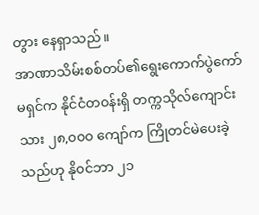တွား နေရှာသည်။
အာဏာသိမ်းစစ်တပ်၏ရွေးကောက်ပွဲကော်မရှင်က နိုင်ငံတ၀န်းရှိ တက္ကသိုလ်ကျောင်းသား ၂၈,၀၀၀ ကျော်က ကြိုတင်မဲပေးခဲ့သည်ဟု နို၀င်ဘာ ၂၁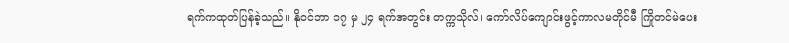ရက်ကထုတ်ပြန်ခဲ့သည်။ နို၀င်ဘာ ၁၇ မှ ၂၄ ရက်အတွင်း တက္ကသိုလ်၊ ကော်လိပ်ကျောင်းဖွင့်ကာလမတိုင်မီ ကြိုတင်မဲပေး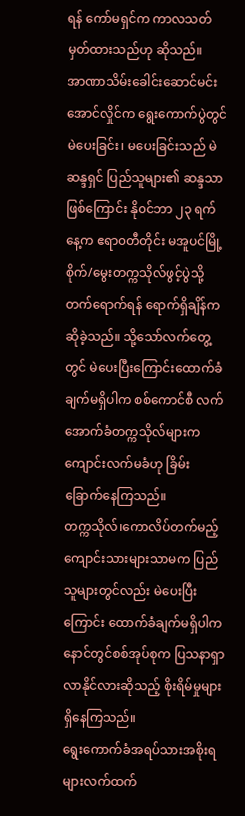ရန် ကော်မရှင်က ကာလသတ်မှတ်ထားသည်ဟု ဆိုသည်။
အာဏာသိမ်းခေါင်းဆောင်မင်းအောင်လှိုင်က ရွေးကောက်ပွဲတွင် မဲပေးခြင်း၊ မပေးခြင်းသည် မဲဆန္ဒရှင် ပြည်သူများ၏ ဆန္ဒသာ ဖြစ်ကြောင်း နို၀င်ဘာ ၂၃ ရက်နေ့က ဧရာ၀တီတိုင်း မအူပင်မြို့ စိုက်/မွေးတက္ကသိုလ်ဖွင့်ပွဲသို့ တက်ရောက်ရန် ရောက်ရှိချိန်က ဆိုခဲ့သည်။ သို့သော်လက်တွေ့တွင် မဲပေးပြီးကြောင်းထောက်ခံချက်မရှိပါက စစ်ကောင်စီ လက်အောက်ခံတက္ကသိုလ်များက ကျောင်းလက်မခံဟု ခြိမ်းခြောက်နေကြသည်။
တက္ကသိုလ်၊ကောလိပ်တက်မည့်ကျောင်းသားများသာမက ပြည်သူများတွင်လည်း မဲပေးပြီးကြောင်း ထောက်ခံချက်မရှိပါက နောင်တွင်စစ်အုပ်စုက ပြသနာရှာလာနိုင်လားဆိုသည့် စိုးရိမ်မှုများရှိနေကြသည်။
ရွေးကောက်ခံအရပ်သားအစိုးရများလက်ထက်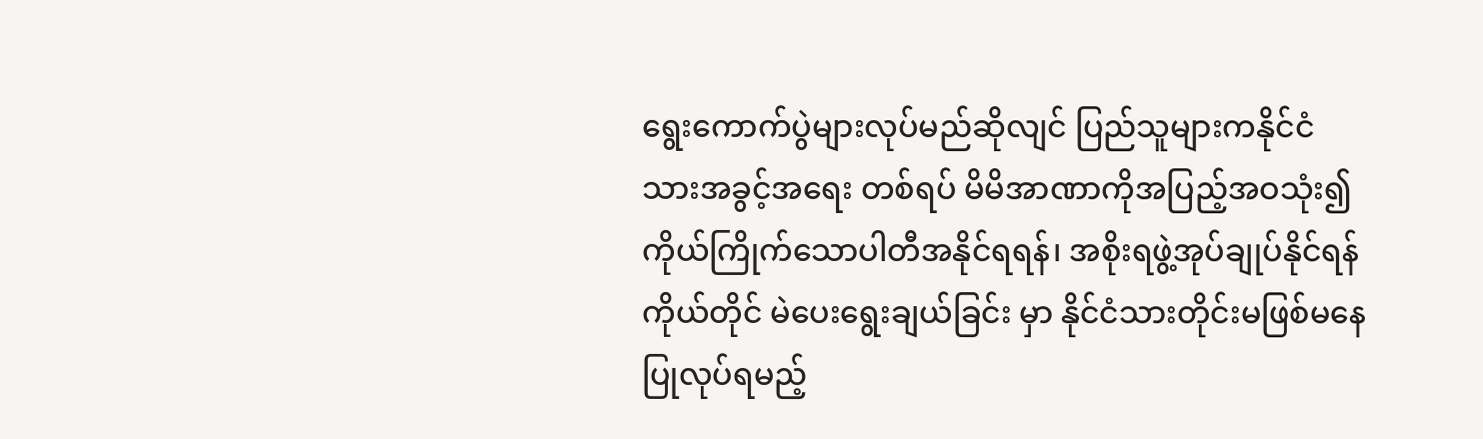ရွေးကောက်ပွဲများလုပ်မည်ဆိုလျင် ပြည်သူများကနိုင်ငံသားအခွင့်အရေး တစ်ရပ် မိမိအာဏာကိုအပြည့်အဝသုံး၍ ကိုယ်ကြိုက်သောပါတီအနိုင်ရရန်၊ အစိုးရဖွဲ့အုပ်ချုပ်နိုင်ရန် ကိုယ်တိုင် မဲပေးရွေးချယ်ခြင်း မှာ နိုင်ငံသားတိုင်းမဖြစ်မနေ ပြုလုပ်ရမည့်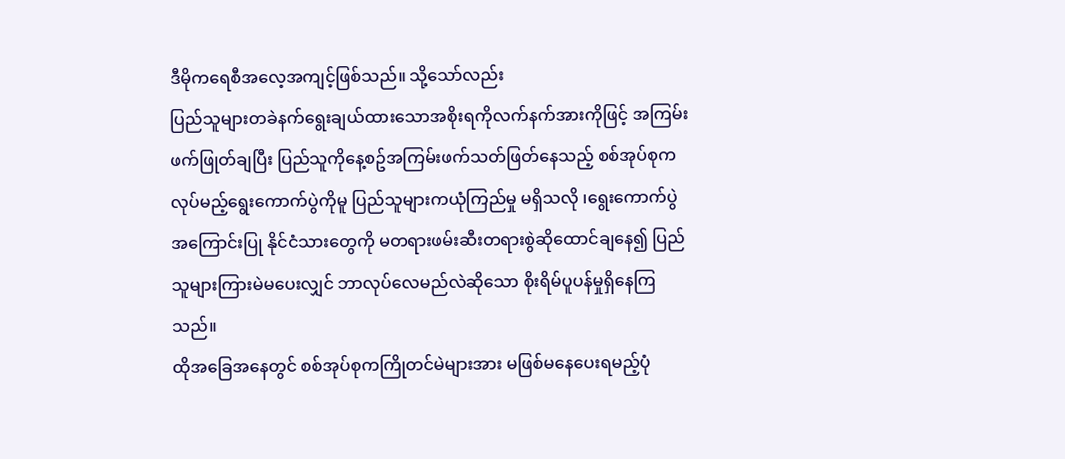ဒီမိုကရေစီအလေ့အကျင့်ဖြစ်သည်။ သို့သော်လည်း
ပြည်သူများတခဲနက်ရွေးချယ်ထားသောအစိုးရကိုလက်နက်အားကိုဖြင့် အကြမ်းဖက်ဖြုတ်ချပြီး ပြည်သူကိုနေ့စဥ်အကြမ်းဖက်သတ်ဖြတ်နေသည့် စစ်အုပ်စုကလုပ်မည့်ရွေးကောက်ပွဲကိုမူ ပြည်သူများကယုံကြည်မှု မရှိသလို ၊ရွေးကောက်ပွဲအကြောင်းပြု နိုင်ငံသားတွေကို မတရားဖမ်းဆီးတရားစွဲဆိုထောင်ချနေ၍ ပြည်သူများကြားမဲမပေးလျှင် ဘာလုပ်လေမည်လဲဆိုသော စိုးရိမ်ပူပန်မှုရှိနေကြသည်။
ထိုအခြေအနေတွင် စစ်အုပ်စုကကြိုတင်မဲများအား မဖြစ်မနေပေးရမည့်ပုံ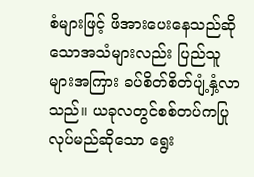စံများဖြင့် ဖိအားပေးနေသည်ဆိုသောအသံများလည်း ပြည်သူ များအကြား ခပ်စိတ်စိတ်ပျံ့နှံ့လာသည်။ ယခုလတွင်စစ်တပ်ကပြုလုပ်မည်ဆိုသော ရွေး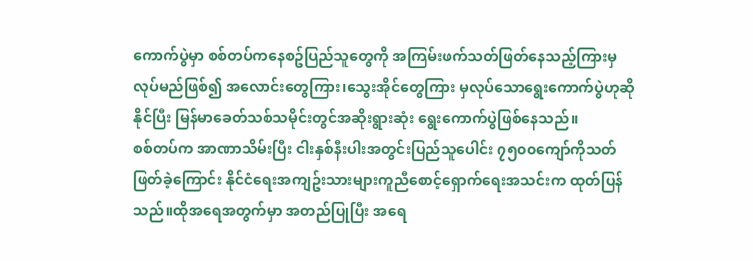ကောက်ပွဲမှာ စစ်တပ်ကနေစဥ်ပြည်သူတွေကို အကြမ်းဖက်သတ်ဖြတ်နေသည့်ကြားမှလုပ်မည်ဖြစ်၍ အလောင်းတွေကြား၊သွေးအိုင်တွေကြား မှလုပ်သောရွေးကောက်ပွဲဟုဆိုနိုင်ပြီး မြန်မာခေတ်သစ်သမိုင်းတွင်အဆိုးရွားဆုံး ရွေးကောက်ပွဲဖြစ်နေသည်။
စစ်တပ်က အာဏာသိမ်းပြီး ငါးနှစ်နီးပါးအတွင်းပြည်သူပေါင်း ၇၅၀၀ကျော်ကိုသတ်ဖြတ်ခဲ့ကြောင်း နိုင်ငံရေးအကျဥ်းသားများကူညီစောင့်ရှောက်ရေးအသင်းက ထုတ်ပြန်သည်။ထိုအရေအတွက်မှာ အတည်ပြုပြီး အရေ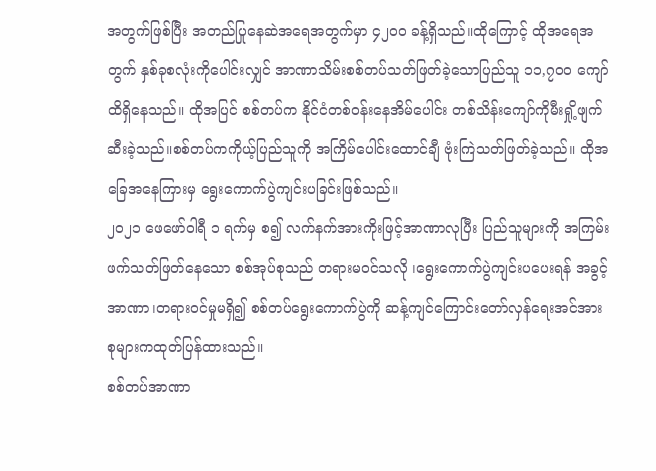အတွက်ဖြစ်ပြီး အတည်ပြုနေဆဲအရေအတွက်မှာ ၄၂၀၀ ခန့်ရှိသည်။ထိုကြောင့် ထိုအရေအတွက် နှစ်ခုစလုံးကိုပေါင်းလျှင် အာဏာသိမ်းစစ်တပ်သတ်ဖြတ်ခဲ့သောပြည်သူ ၁၁,၇၀၀ ကျော်ထိရှိနေသည်။ ထိုအပြင် စစ်တပ်က နိုင်ငံတစ်ဝန်းနေအိမ်ပေါင်း တစ်သိန်းကျော်ကိုမီးရှို့ဖျက်ဆီးခဲ့သည်။စစ်တပ်ကကိုယ့်ပြည်သူကို အကြိမ်ပေါင်းထောင်ချီ ဗုံးကြဲသတ်ဖြတ်ခဲ့သည်။ ထိုအခြေအနေကြားမှ ရွေးကောက်ပွဲကျင်းပခြင်းဖြစ်သည်။
၂၀၂၁ ဖေဖော်ဝါရီ ၁ ရက်မှ စ၍ လက်နက်အားကိုးဖြင့်အာဏာလုပြီး ပြည်သူများကို အကြမ်းဖက်သတ်ဖြတ်နေသော စစ်အုပ်စုသည် တရားမဝင်သလို ၊ရွေးကောက်ပွဲကျင်းပပေးရန် အခွင့်အာဏာ၊တရားဝင်မှုမရှိ၍ စစ်တပ်ရွေးကောက်ပွဲကို ဆန့်ကျင်ကြောင်းတော်လှန်ရေးအင်အားစုများကထုတ်ပြန်ထားသည်။
စစ်တပ်အာဏာ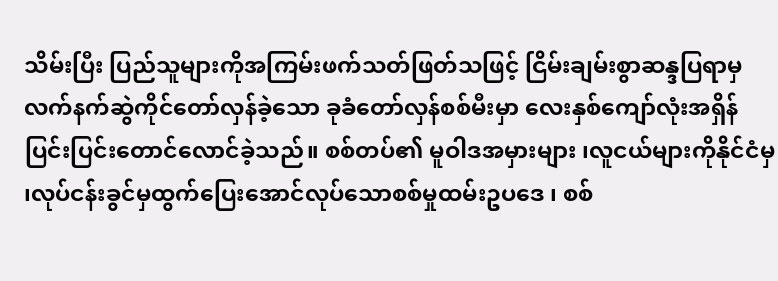သိမ်းပြီး ပြည်သူများကိုအကြမ်းဖက်သတ်ဖြတ်သဖြင့် ငြိမ်းချမ်းစွာဆန္ဒပြရာမှ လက်နက်ဆွဲကိုင်တော်လှန်ခဲ့သော ခုခံတော်လှန်စစ်မီးမှာ လေးနှစ်ကျော်လုံးအရှိန်ပြင်းပြင်းတောင်လောင်ခဲ့သည်။ စစ်တပ်၏ မူဝါဒအမှားများ ၊လူငယ်များကိုနိုင်ငံမှ ၊လုပ်ငန်းခွင်မှထွက်ပြေးအောင်လုပ်သောစစ်မှုထမ်းဥပဒေ ၊ စစ်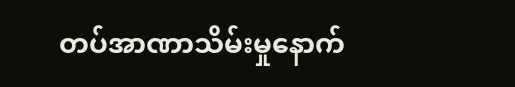တပ်အာဏာသိမ်းမှုနောက်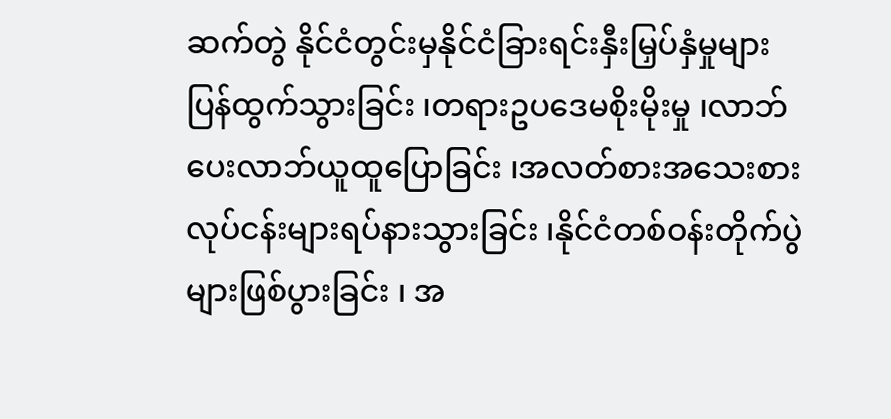ဆက်တွဲ နိုင်ငံတွင်းမှနိုင်ငံခြားရင်းနှီးမြှပ်နှံမှုများပြန်ထွက်သွားခြင်း ၊တရားဥပဒေမစိုးမိုးမှု ၊လာဘ်ပေးလာဘ်ယူထူပြောခြင်း ၊အလတ်စားအသေးစားလုပ်ငန်းများရပ်နားသွားခြင်း ၊နိုင်ငံတစ်ဝန်းတိုက်ပွဲများဖြစ်ပွားခြင်း ၊ အ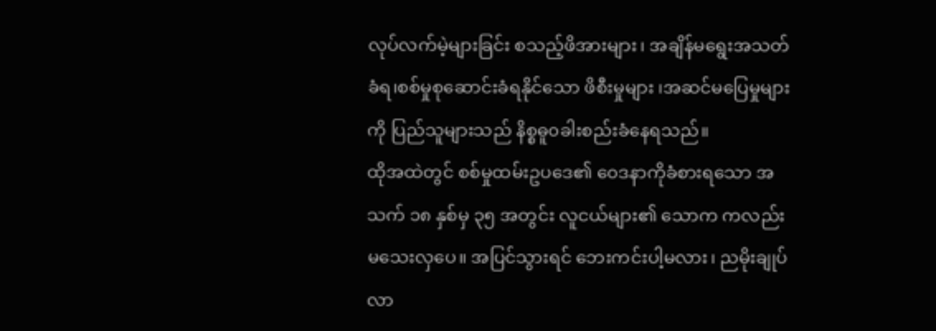လုပ်လက်မဲ့များခြင်း စသည့်ဖိအားများ၊ အချိန်မရွေးအသတ်ခံရ၊စစ်မှုစုဆောင်းခံရနိုင်သော ဖိစီးမှုများ ၊အဆင်မပြေမှုများကို ပြည်သူများသည် နိစ္စဓူ၀ခါးစည်းခံနေရသည်။
ထိုအထဲတွင် စစ်မှုထမ်းဥပဒေ၏ ၀ေဒနာကိုခံစားရသော အသက် ၁၈ နှစ်မှ ၃၅ အတွင်း လူငယ်များ၏ သောက ကလည်း မသေးလှပေ။ အပြင်သွားရင် ဘေးကင်းပါ့မလား၊ ညမိုးချုပ်လာ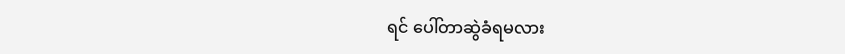ရင် ပေါ်တာဆွဲခံရမလား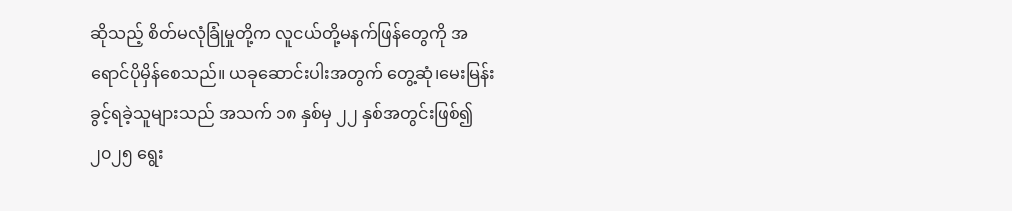ဆိုသည့် စိတ်မလုံခြုံမှုတို့က လူငယ်တို့မနက်ဖြန်တွေကို အရောင်ပိုမှိန်စေသည်။ ယခုဆောင်းပါးအတွက် တွေ့ဆုံ၊မေးမြန်းခွင့်ရခဲ့သူများသည် အသက် ၁၈ နှစ်မှ ၂၂ နှစ်အတွင်းဖြစ်၍ ၂၀၂၅ ရွေး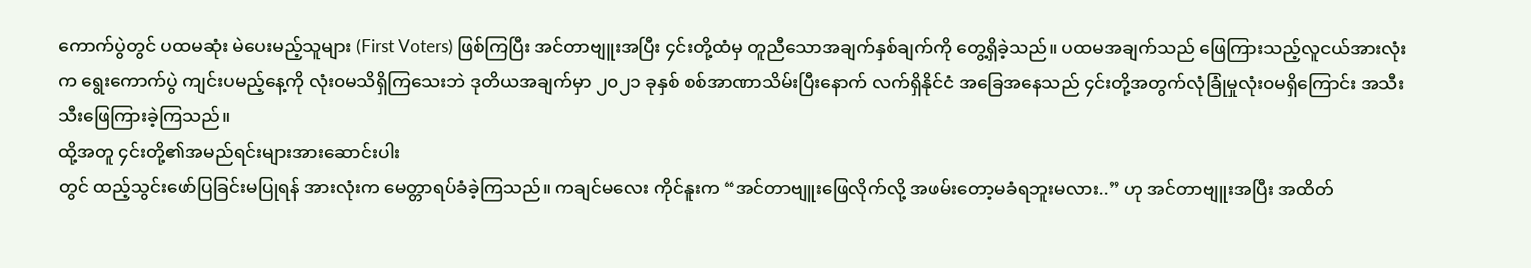ကောက်ပွဲတွင် ပထမဆုံး မဲပေးမည့်သူများ (First Voters) ဖြစ်ကြပြီး အင်တာဗျူးအပြီး ၄င်းတို့ထံမှ တူညီသောအချက်နှစ်ချက်ကို တွေ့ရှိခဲ့သည်။ ပထမအချက်သည် ဖြေကြားသည့်လူငယ်အားလုံးက ရွေးကောက်ပွဲ ကျင်းပမည့်နေ့ကို လုံး၀မသိရှိကြသေးဘဲ ဒုတိယအချက်မှာ ၂၀၂၁ ခုနှစ် စစ်အာဏာသိမ်းပြီးနောက် လက်ရှိနိုင်ငံ အခြေအနေသည် ၄င်းတို့အတွက်လုံခြုံမှုလုံး၀မရှိကြောင်း အသီးသီးဖြေကြားခဲ့ကြသည်။
ထို့အတူ ၄င်းတို့၏အမည်ရင်းများအားဆောင်းပါး
တွင် ထည့်သွင်းဖော်ပြခြင်းမပြုရန် အားလုံးက မေတ္တာရပ်ခံခဲ့ကြသည်။ ကချင်မလေး ကိုင်နူးက “အင်တာဗျူးဖြေလိုက်လို့ အဖမ်းတော့မခံရဘူးမလား..” ဟု အင်တာဗျူးအပြီး အထိတ်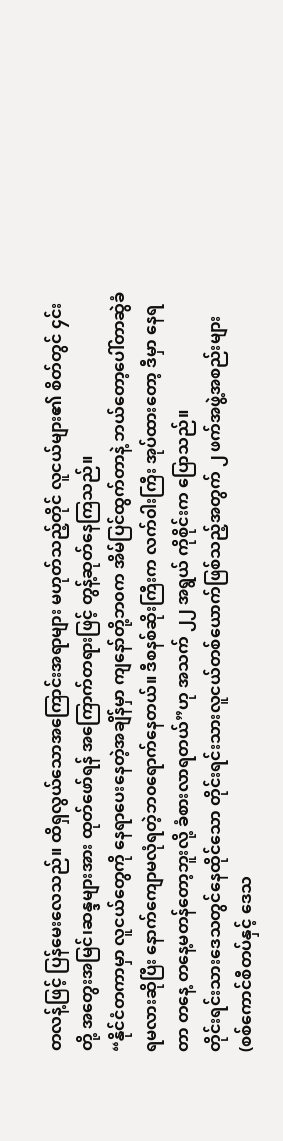တလန့်ဖြင့် ပြန်မေးလေသည်။ ထိရှလွယ်သောအကြောင်းအရာများ မဟုတ်သည့်တိုင် လူငယ်များ၏ စိတ်တွင် ၄င်းတို့ အတွေးအမြင်၊ဆန္ဒများအား ထုတ်ဖော်ရန် အကြောက်တရားဖြင့် တွန့်ဆုတ်နေကြသည်။
“နိုင်ငံတကာမှာ လူငယ်တွေကို နေရာပေးနေတဲ့အချိန်မှာ ကျနော်တို့ဘ၀က အိမ်ပြင်ထွက်တာနဲ့ ဘယ်တော့ပေါ်တာဆွဲခံရမလားဆိုပြီး နောက်ကျောမလုံရတဲ့ဘ၀ရောက်နေတယ်။ ဒီစနစ်ဆိုးကြီးက လက်၀ါးကြီး အုပ်ထားတော့ ဒီမှာ နေရတာ တနေ့ တနေ့မတန်တော့ဘူးလို့ ခံစားလာရတယ်”ဟု အသက် ၂၂ အရွယ် ကိုစိုင်းက ပြောသည်။
တိုင်းရင်းသားဒေသတွင်နေထိုင်သော တိုင်းရင်းသားလူငယ်တစ်ယောက်ဖြစ်သည့်အတွက် ၂ ဖက်အဖွဲ့အစည်းများ (စစ်ကောင်စီတပ်နှင့် ဒေသ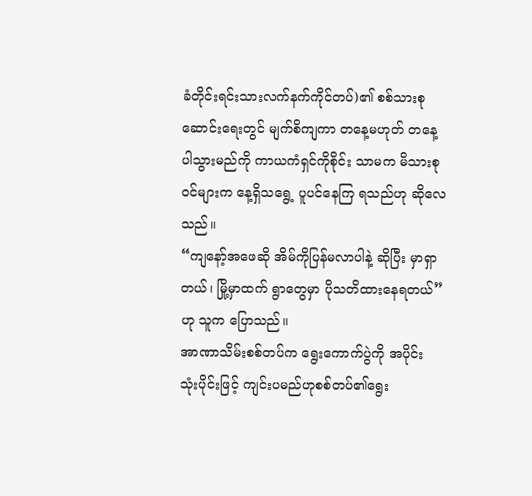ခံတိုင်းရင်းသားလက်နက်ကိုင်တပ်)၏ စစ်သားစုဆောင်းရေးတွင် မျက်စိကျကာ တနေ့မဟုတ် တနေ့ပါသွားမည်ကို ကာယကံရှင်ကိုစိုင်း သာမက မိသားစု၀င်များက နေ့ရှိသရွေ့ ပူပင်နေကြ ရသည်ဟု ဆိုလေသည်။
“ကျနော့်အဖေဆို အိမ်ကိုပြန်မလာပါနဲ့ ဆိုပြီး မှာရှာတယ်၊ မြို့မှာထက် ရွာတွေမှာ ပိုသတိထားနေရတယ်” ဟု သူက ပြောသည်။
အာဏာသိမ်းစစ်တပ်က ရွေးကောက်ပွဲကို အပိုင်း သုံးပိုင်းဖြင့် ကျင်းပမည်ဟုစစ်တပ်၏ရွေး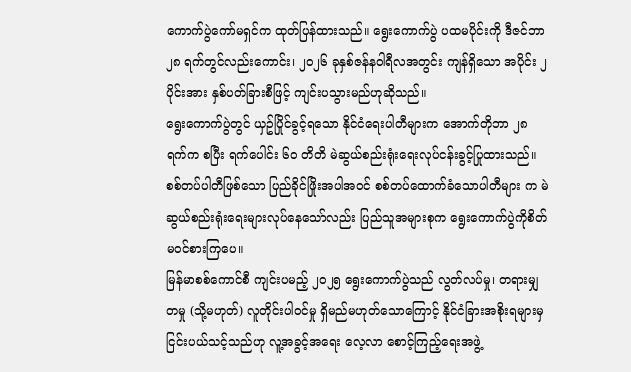ကောက်ပွဲကော်မရှင်က ထုတ်ပြန်ထားသည်။ ရွေးကောက်ပွဲ ပထမပိုင်းကို ဒီဇင်ဘာ ၂၈ ရက်တွင်လည်းကောင်း၊ ၂၀၂၆ ခုနှစ်ဇန်န၀ါရီလအတွင်း ကျန်ရှိသော အပိုင်း ၂ ပိုင်းအား နှစ်ပတ်ခြားစီဖြင့် ကျင်းပသွားမည်ဟုဆိုသည်။
ရွေးကောက်ပွဲတွင် ယှဥ်ပြိုင်ခွင့်ရသော နိုင်ငံရေးပါတီများက အောက်တိုဘာ ၂၈ ရက်က စပြီး ရက်ပေါင်း ၆၀ တိတိ မဲဆွယ်စည်းရုံးရေးလုပ်ငန်းခွင့်ပြုထားသည်။ စစ်တပ်ပါတီဖြစ်သော ပြည်ခိုင်ဖြိုးအပါအဝင် စစ်တပ်ထောက်ခံသောပါတီများ က မဲဆွယ်စည်းရုံးရေးများလုပ်နေသော်လည်း ပြည်သူအများစုက ရွေးကောက်ပွဲကိုစိတ်မ၀င်စားကြပေ။
မြန်မာစစ်ကောင်စီ ကျင်းပမည့် ၂၀၂၅ ရွေးကောက်ပွဲသည် လွတ်လပ်မှု၊ တရားမျှတမှု (သို့မဟုတ်) လူတိုင်းပါ၀င်မှု ရှိမည်မဟုတ်သောကြောင့် နိုင်ငံခြားအစိုးရများမှ ငြင်းပယ်သင့်သည်ဟု လူ့အခွင့်အရေး လေ့လာ စောင့်ကြည့်ရေးအဖွဲ့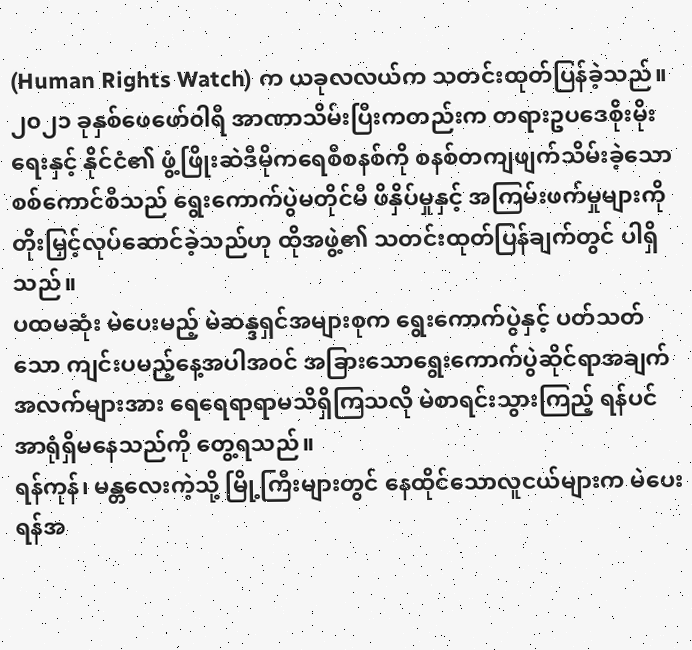(Human Rights Watch) က ယခုလလယ်က သတင်းထုတ်ပြန်ခဲ့သည်။
၂၀၂၁ ခုနှစ်ဖေဖော်၀ါရီ အာဏာသိမ်းပြီးကတည်းက တရားဥပဒေစိုးမိုးရေးနှင့် နိုင်ငံ၏ ဖွံ့ဖြိုးဆဲဒီမိုကရေစီစနစ်ကို စနစ်တကျဖျက်သိမ်းခဲ့သော စစ်ကောင်စီသည် ရွေးကောက်ပွဲမတိုင်မီ ဖိနှိပ်မှုနှင့် အကြမ်းဖက်မှုများကို တိုးမြှင့်လုပ်ဆောင်ခဲ့သည်ဟု ထိုအဖွဲ့၏ သတင်းထုတ်ပြန်ချက်တွင် ပါရှိသည်။
ပထမဆုံး မဲပေးမည့် မဲဆန္ဒရှင်အများစုက ရွေးကောက်ပွဲနှင့် ပတ်သတ်သော ကျင်းပမည့်နေ့အပါအ၀င် အခြားသောရွေးကောက်ပွဲဆိုင်ရာအချက်အလက်များအား ရေရေရာရာမသိရှိကြသလို မဲစာရင်းသွားကြည့် ရန်ပင်အာရုံရှိမနေသည်ကို တွေ့ရသည်။
ရန်ကုန်၊ မန္တလေးကဲ့သို့ မြို့ကြီးများတွင် နေထိုင်သောလူငယ်များက မဲပေးရန်အ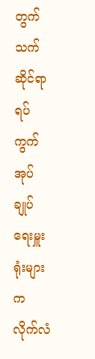တွက် သက်ဆိုင်ရာရပ်ကွက် အုပ်ချုပ်ရေးမှူးရုံးများက လိုက်လံ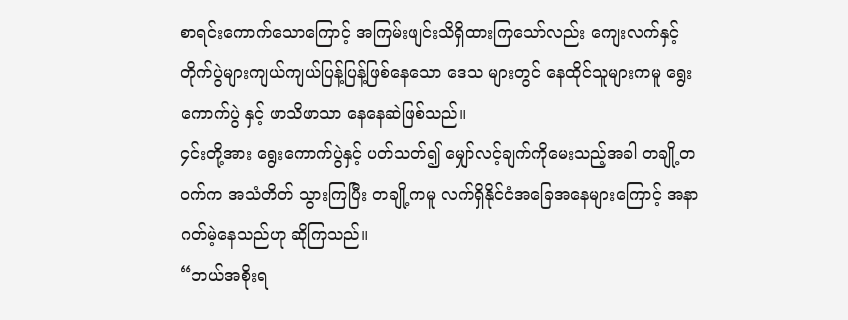စာရင်းကောက်သောကြောင့် အကြမ်းဖျင်းသိရှိထားကြသော်လည်း ကျေးလက်နှင့် တိုက်ပွဲများကျယ်ကျယ်ပြန့်ပြန့်ဖြစ်နေသော ဒေသ များတွင် နေထိုင်သူများကမူ ရွေးကောက်ပွဲ နှင့် ဖာသိဖာသာ နေနေဆဲဖြစ်သည်။
၄င်းတို့အား ရွေးကောက်ပွဲနှင့် ပတ်သတ်၍ မျှော်လင့်ချက်ကိုမေးသည့်အခါ တချို့တ၀က်က အသံတိတ် သွားကြပြီး တချို့ကမူ လက်ရှိနိုင်ငံအခြေအနေများကြောင့် အနာဂတ်မဲ့နေသည်ဟု ဆိုကြသည်။
“ဘယ်အစိုးရ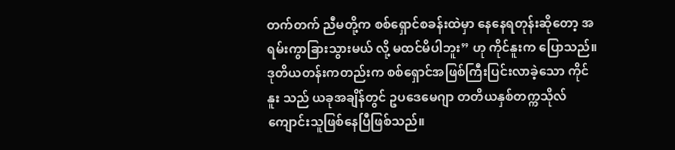တက်တက် ညီမတို့က စစ်ရှောင်စခန်းထဲမှာ နေနေရတုန်းဆိုတော့ အရမ်းကွာခြားသွားမယ် လို့ မထင်မိပါဘူး” ဟု ကိုင်နူးက ပြောသည်။ ဒုတိယတန်းကတည်းက စစ်ရှောင်အဖြစ်ကြီးပြင်းလာခဲ့သော ကိုင်နူး သည် ယခုအချိန်တွင် ဥပဒေမေဂျာ တတိယနှစ်တက္ကသိုလ်ကျောင်းသူဖြစ်နေပြီဖြစ်သည်။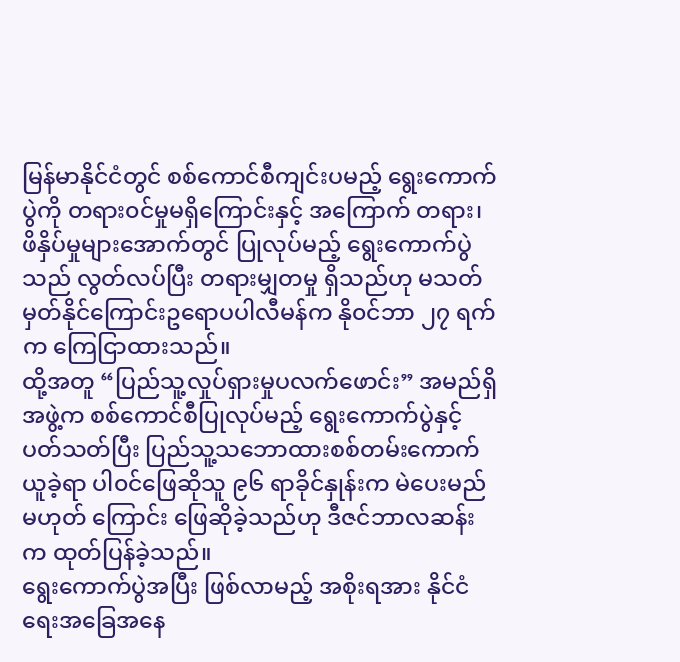မြန်မာနိုင်ငံတွင် စစ်ကောင်စီကျင်းပမည့် ရွေးကောက်ပွဲကို တရား၀င်မှုမရှိကြောင်းနှင့် အကြောက် တရား၊ ဖိနှိပ်မှုများအောက်တွင် ပြုလုပ်မည့် ရွေးကောက်ပွဲသည် လွတ်လပ်ပြီး တရားမျှတမှု ရှိသည်ဟု မသတ်မှတ်နိုင်ကြောင်းဥရောပပါလီမန်က နို၀င်ဘာ ၂၇ ရက်က ကြေငြာထားသည်။
ထို့အတူ “ပြည်သူ့လှုပ်ရှားမှုပလက်ဖောင်း” အမည်ရှိ အဖွဲ့က စစ်ကောင်စီပြုလုပ်မည့် ရွေးကောက်ပွဲနှင့် ပတ်သတ်ပြီး ပြည်သူ့သဘောထားစစ်တမ်းကောက်ယူခဲ့ရာ ပါ၀င်ဖြေဆိုသူ ၉၆ ရာခိုင်နှုန်းက မဲပေးမည် မဟုတ် ကြောင်း ဖြေဆိုခဲ့သည်ဟု ဒီဇင်ဘာလဆန်းက ထုတ်ပြန်ခဲ့သည်။
ရွေးကောက်ပွဲအပြီး ဖြစ်လာမည့် အစိုးရအား နိုင်ငံရေးအခြေအနေ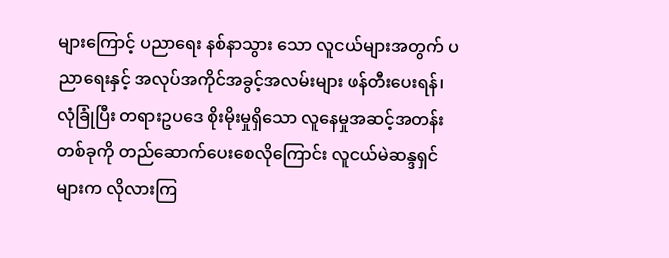များကြောင့် ပညာရေး နစ်နာသွား သော လူငယ်များအတွက် ပညာရေးနှင့် အလုပ်အကိုင်အခွင့်အလမ်းများ ဖန်တီးပေးရန်၊ လုံခြုံပြီး တရားဥပဒေ စိုးမိုးမှုရှိသော လူနေမှုအဆင့်အတန်းတစ်ခုကို တည်ဆောက်ပေးစေလိုကြောင်း လူငယ်မဲဆန္ဒရှင်များက လိုလားကြ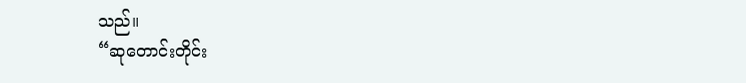သည်။
“ဆုတောင်းတိုင်း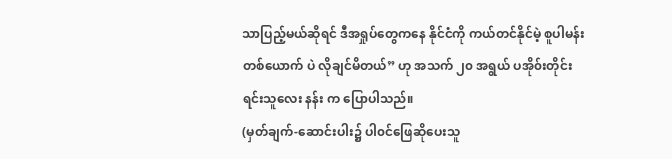သာပြည့်မယ်ဆိုရင် ဒီအရှုပ်တွေကနေ နိုင်ငံကို ကယ်တင်နိုင်မဲ့ စူပါမန်း တစ်ယောက် ပဲ လိုချင်မိတယ်” ဟု အသက် ၂၀ အရွယ် ပအို၀်းတိုင်းရင်းသူလေး နန်း က ပြောပါသည်။
(မှတ်ချက်-ဆောင်းပါး၌ ပါ၀င်ဖြေဆိုပေးသူ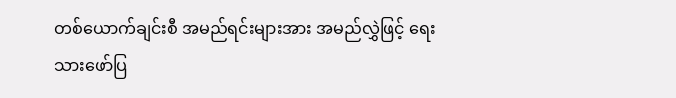တစ်ယောက်ချင်းစီ အမည်ရင်းများအား အမည်လွှဲဖြင့် ရေးသားဖော်ပြ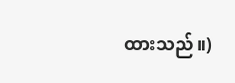ထားသည်။)